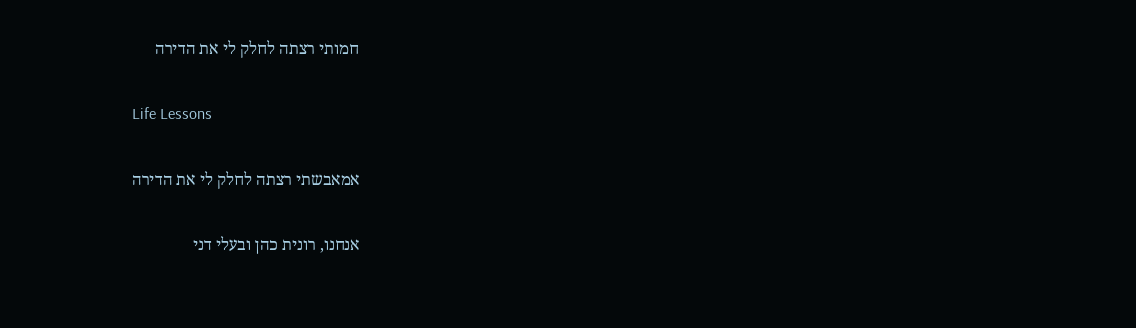חמותי רצתה לחלק לי את הדירה

Life Lessons

אמאבשתי רצתה לחלק לי את הדירה

אנחנו, רונית כהן ובעלי דני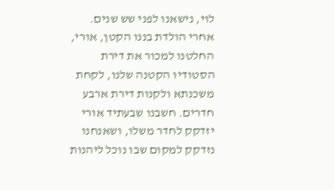לוי, נישאנו לפני שש שנים. אחרי הולדת בננו הקטן, אורי, החלטנו למכור את דירת הסטודיו הקטנה שלנו, לקחת משכנתא ולקנות דירת ארבע חדרים. חשבנו שבעתיד אורי יזדקק לחדר משלו, ושאנחנו נזדקק למקום שבו נוכל ליהנות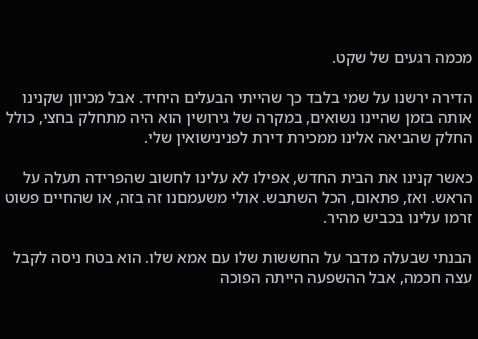מכמה רגעים של שקט.

הדירה ירשנו על שמי בלבד כך שהייתי הבעלים היחיד. אבל מכיוון שקנינו אותה בזמן שהיינו נשואים, במקרה של גירושין הוא היה מתחלק בחצי, כולל החלק שהביאה אלינו ממכירת דירת לפנינישואין שלי.

כאשר קנינו את הבית החדש, אפילו לא עלינו לחשוב שהפרידה תעלה על הראש. ואז, פתאום, הכל השתבש. אולי משעמםנו זה בזה, או שהחיים פשוט זרמו עלינו בכביש מהיר.

הבנתי שבעלה מדבר על החששות שלו עם אמא שלו. הוא בטח ניסה לקבל עצה חכמה, אבל ההשפעה הייתה הפוכה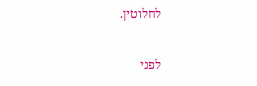לחלוטין.

לפני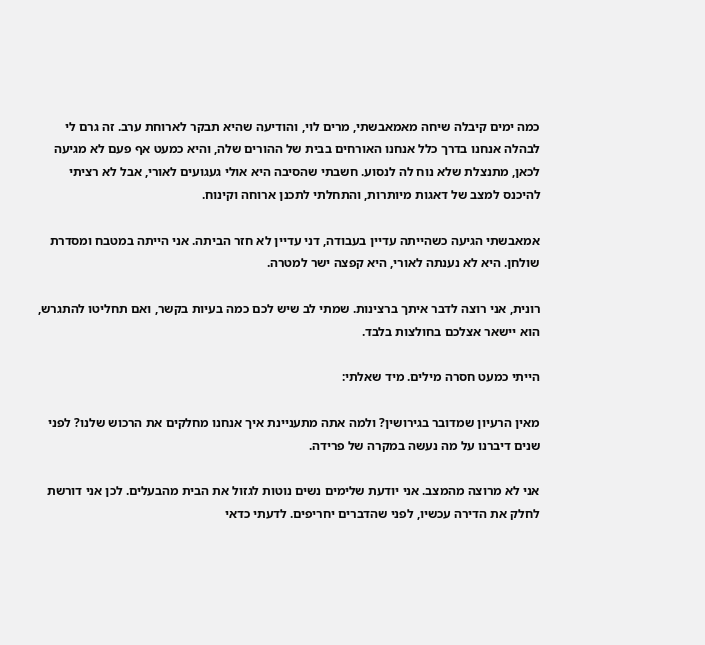כמה ימים קיבלה שיחה מאמאבשתי, מרים לוי, והודיעה שהיא תבקר לארוחת ערב. זה גרם לי לבהלה אנחנו בדרך כלל אנחנו האורחים בבית של ההורים שלה, והיא כמעט אף פעם לא מגיעה לכאן, מתנצלת שלא נוח לה לנסוע. חשבתי שהסיבה היא אולי געגועים לאורי, אבל לא רציתי להיכנס למצב של דאגות מיותרות, והתחלתי לתכנן ארוחה וקינוח.

אמאבשתי הגיעה כשהייתה עדיין בעבודה, דני עדיין לא חזר הביתה. אני הייתה במטבח ומסדרת שולחן. היא לא נענתה לאורי, היא קפצה ישר למטרה.

רונית, אני רוצה לדבר איתך ברצינות. שמתי לב שיש לכם כמה בעיות בקשר, ואם תחליטו להתגרש, הוא יישאר אצלכם בחולצות בלבד.

הייתי כמעט חסרה מילים. מיד שאלתי:

מאין הרעיון שמדובר בגירושין? ולמה אתה מתעניינת איך אנחנו מחלקים את הרכוש שלנו? לפני שנים דיברנו על מה נעשה במקרה של פרידה.

אני לא מרוצה מהמצב. אני יודעת שלימים נשים נוטות לגזול את הבית מהבעלים. לכן אני דורשת לחלק את הדירה עכשיו, לפני שהדברים יחריפים. לדעתי כדאי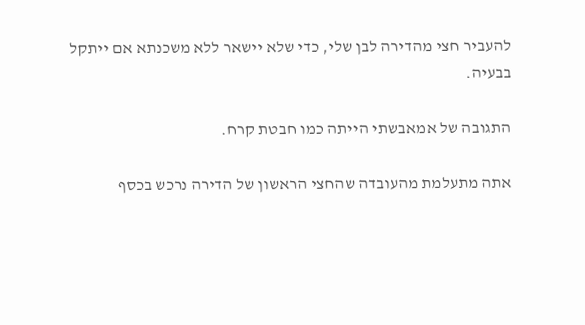להעביר חצי מהדירה לבן שלי, כדי שלא יישאר ללא משכנתא אם ייתקל בבעיה.

התגובה של אמאבשתי הייתה כמו חבטת קרח.

אתה מתעלמת מהעובדה שהחצי הראשון של הדירה נרכש בכסף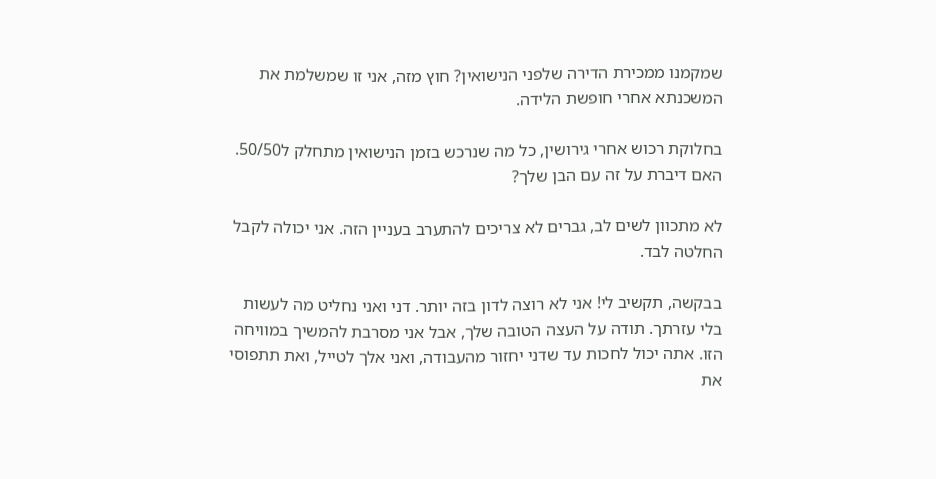שמקמנו ממכירת הדירה שלפני הנישואין? חוץ מזה, אני זו שמשלמת את המשכנתא אחרי חופשת הלידה.

בחלוקת רכוש אחרי גירושין, כל מה שנרכש בזמן הנישואין מתחלק ל50/50. האם דיברת על זה עם הבן שלך?

לא מתכוון לשים לב, גברים לא צריכים להתערב בעניין הזה. אני יכולה לקבל החלטה לבד.

בבקשה, תקשיב לי! אני לא רוצה לדון בזה יותר. דני ואני נחליט מה לעשות בלי עזרתך. תודה על העצה הטובה שלך, אבל אני מסרבת להמשיך במוויחה הזו. אתה יכול לחכות עד שדני יחזור מהעבודה, ואני אלך לטייל, ואת תתפוסי את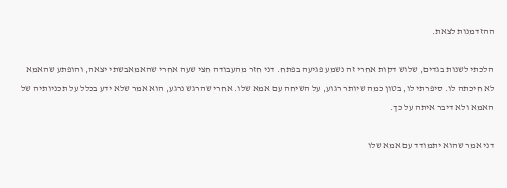ההזדמנות לצאת.

הלכתי לשנות בגדים, שלוש דקות אחרי זה נשמע פגיעה בפתח. דני חזר מהעבודה חצי שעה אחרי שהאמאבשתי יצאה, והופתע שהאמא לא חיכתה לו. סיפרתי לו, בטון כמה שיותר רגוע, על השיחה עם אמא שלו. אחרי שהרגש נרגע, הוא אמר שלא ידע בכלל על תכניותיה של האמא ולא דיבר איתה על כך.

דני אמר שהוא יתמודד עם אמא שלו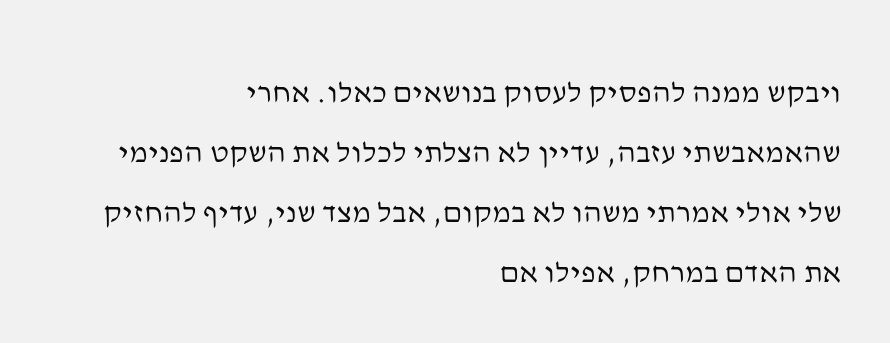ויבקש ממנה להפסיק לעסוק בנושאים כאלו. אחרי שהאמאבשתי עזבה, עדיין לא הצלתי לכלול את השקט הפנימי שלי אולי אמרתי משהו לא במקום, אבל מצד שני, עדיף להחזיק את האדם במרחק, אפילו אם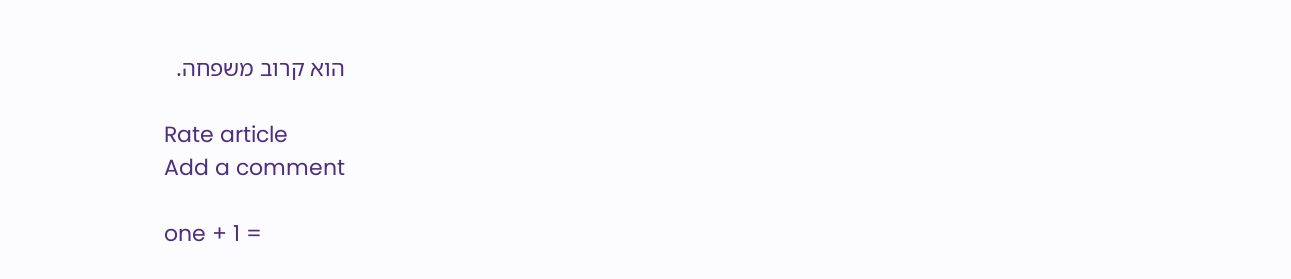הוא קרוב משפחה.

Rate article
Add a comment

one + 1 =